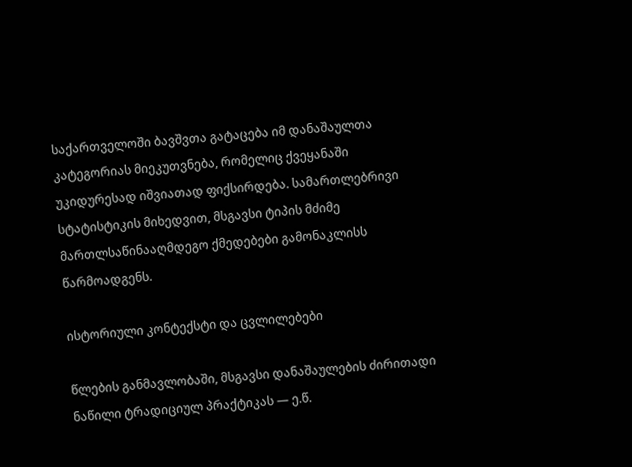საქართველოში ბავშვთა გატაცება იმ დანაშაულთა კატეგორიას მიეკუთვნება, რომელიც ქვეყანაში უკიდურესად იშვიათად ფიქსირდება. სამართლებრივი სტატისტიკის მიხედვით, მსგავსი ტიპის მძიმე მართლსაწინააღმდეგო ქმედებები გამონაკლისს წარმოადგენს.

ისტორიული კონტექსტი და ცვლილებები

წლების განმავლობაში, მსგავსი დანაშაულების ძირითადი ნაწილი ტრადიციულ პრაქტიკას — ე.წ.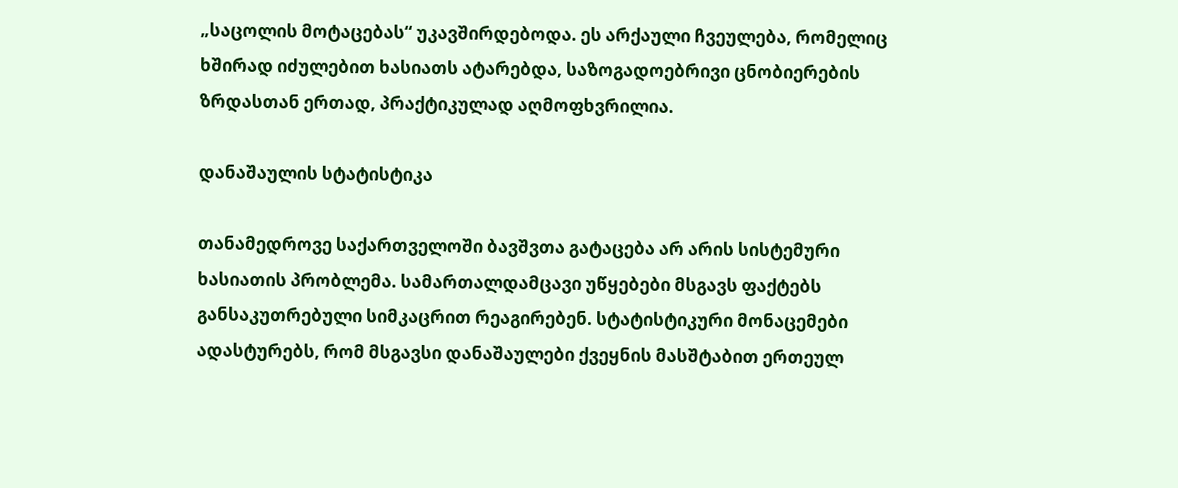„საცოლის მოტაცებას“ უკავშირდებოდა. ეს არქაული ჩვეულება, რომელიც ხშირად იძულებით ხასიათს ატარებდა, საზოგადოებრივი ცნობიერების ზრდასთან ერთად, პრაქტიკულად აღმოფხვრილია.

დანაშაულის სტატისტიკა

თანამედროვე საქართველოში ბავშვთა გატაცება არ არის სისტემური ხასიათის პრობლემა. სამართალდამცავი უწყებები მსგავს ფაქტებს განსაკუთრებული სიმკაცრით რეაგირებენ. სტატისტიკური მონაცემები ადასტურებს, რომ მსგავსი დანაშაულები ქვეყნის მასშტაბით ერთეულ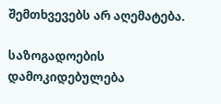შემთხვევებს არ აღემატება.

საზოგადოების დამოკიდებულება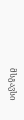მსგავსი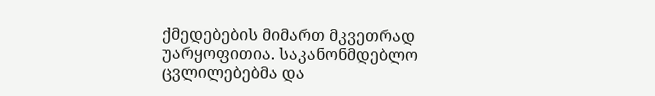ქმედებების მიმართ მკვეთრად უარყოფითია. საკანონმდებლო ცვლილებებმა და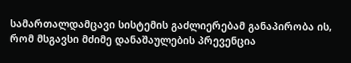სამართალდამცავი სისტემის გაძლიერებამ განაპირობა ის, რომ მსგავსი მძიმე დანაშაულების პრევენცია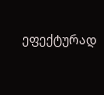ეფექტურად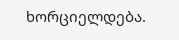ხორციელდება.